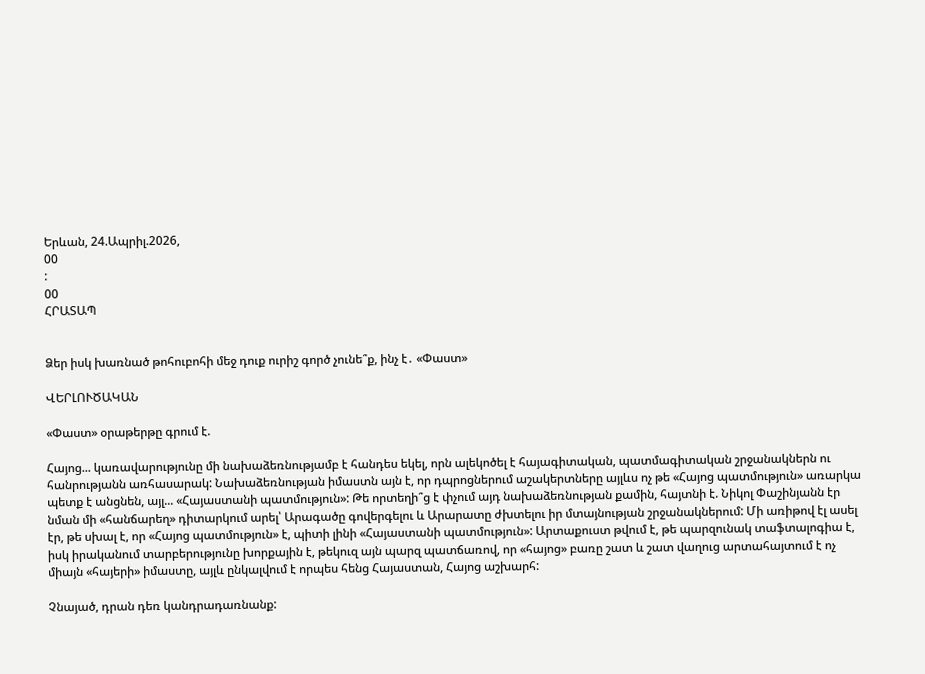Երևան, 24.Ապրիլ.2026,
00
:
00
ՀՐԱՏԱՊ


Ձեր իսկ խառնած թոհուբոհի մեջ դուք ուրիշ գործ չունե՞ք, ինչ է․ «Փաստ»

ՎԵՐԼՈՒԾԱԿԱՆ

«Փաստ» օրաթերթը գրում է.

Հայոց... կառավարությունը մի նախաձեռնությամբ է հանդես եկել, որն ալեկոծել է հայագիտական, պատմագիտական շրջանակներն ու հանրությանն առհասարակ: Նախաձեռնության իմաստն այն է, որ դպրոցներում աշակերտները այլևս ոչ թե «Հայոց պատմություն» առարկա պետք է անցնեն, այլ... «Հայաստանի պատմություն»: Թե որտեղի՞ց է փչում այդ նախաձեռնության քամին, հայտնի է. Նիկոլ Փաշինյանն էր նման մի «հանճարեղ» դիտարկում արել՝ Արագածը գովերգելու և Արարատը ժխտելու իր մտայնության շրջանակներում: Մի առիթով էլ ասել էր, թե սխալ է, որ «Հայոց պատմություն» է, պիտի լինի «Հայաստանի պատմություն»: Արտաքուստ թվում է, թե պարզունակ տաֆտալոգիա է, իսկ իրականում տարբերությունը խորքային է, թեկուզ այն պարզ պատճառով, որ «հայոց» բառը շատ և շատ վաղուց արտահայտում է ոչ միայն «հայերի» իմաստը, այլև ընկալվում է որպես հենց Հայաստան, Հայոց աշխարհ:

Չնայած, դրան դեռ կանդրադառնանք: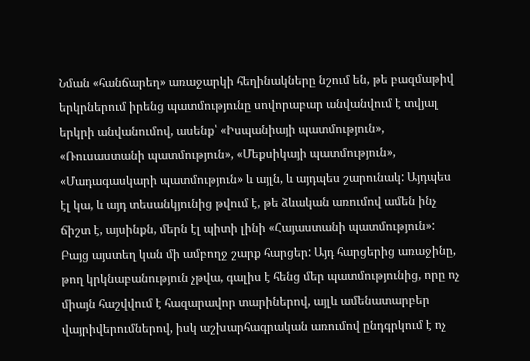Նման «հանճարեղ» առաջարկի հեղինակները նշում են, թե բազմաթիվ երկրներում իրենց պատմությունը սովորաբար անվանվում է տվյալ երկրի անվանումով, ասենք՝ «Իսպանիայի պատմություն», «Ռուսաստանի պատմություն», «Մեքսիկայի պատմություն», «Մադագասկարի պատմություն» և այլն, և այդպես շարունակ: Այդպես էլ կա, և այդ տեսանկյունից թվում է, թե ձևական առումով ամեն ինչ ճիշտ է, այսինքն, մերն էլ պիտի լինի «Հայաստանի պատմություն»: Բայց այստեղ կան մի ամբողջ շարք հարցեր: Այդ հարցերից առաջինը, թող կրկնաբանություն չթվա, գալիս է հենց մեր պատմությունից, որը ոչ միայն հաշվվում է հազարավոր տարիներով, այլև ամենատարբեր վայրիվերումներով, իսկ աշխարհագրական առումով ընդգրկում է ոչ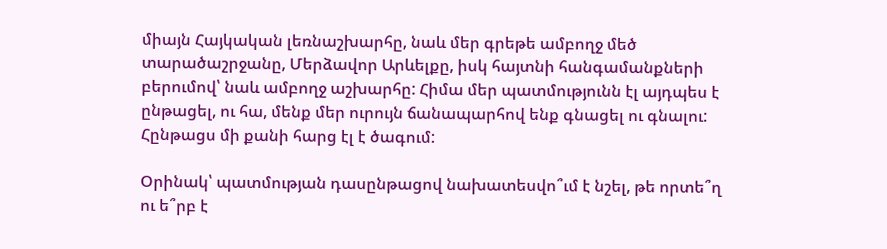միայն Հայկական լեռնաշխարհը, նաև մեր գրեթե ամբողջ մեծ տարածաշրջանը, Մերձավոր Արևելքը, իսկ հայտնի հանգամանքների բերումով՝ նաև ամբողջ աշխարհը: Հիմա մեր պատմությունն էլ այդպես է ընթացել, ու հա, մենք մեր ուրույն ճանապարհով ենք գնացել ու գնալու: Հընթացս մի քանի հարց էլ է ծագում:

Օրինակ՝ պատմության դասընթացով նախատեսվո՞ւմ է նշել, թե որտե՞ղ ու ե՞րբ է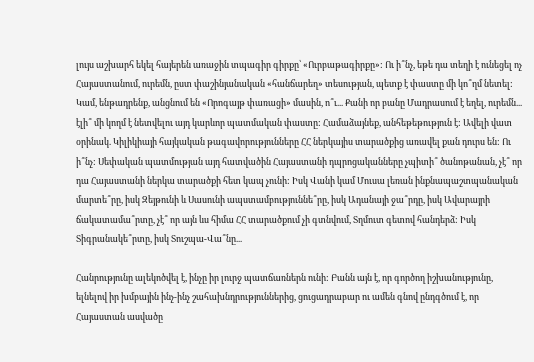լույս աշխարհ եկել հայերեն առաջին տպագիր գիրքը՝ «Ուրբաթագիրքը»: Ու ի՞նչ, եթե դա տեղի է ունեցել ոչ Հայաստանում, ուրեմն, ըստ փաշինյանական «հանճարեղ» տեսության, պետք է փաստը մի կո՞ղմ նետել: Կամ, ենթադրենք, անցնում են «Որոգայթ փառացի» մասին, ո՞ւ... Քանի որ բանը Մադրասում է եղել, ուրեմն... էլի՞ մի կողմ է նետվելու այդ կարևոր պատմական փաստը: Համաձայնեք, անհեթեթություն է: Ավելի վատ օրինակ. Կիլիկիայի հայկական թագավորությունները ՀՀ ներկայիս տարածքից առավել քան դուրս են: Ու ի՞նչ: Սեփական պատմության այդ հատվածին Հայաստանի դպրոցականները չպիտի՞ ծանոթանան, չէ՞ որ դա Հայաստանի ներկա տարածքի հետ կապ չունի: Իսկ Վանի կամ Մուսա լեռան ինքնապաշտպանական մարտե՞րը, իսկ Զեյթունի և Սասունի ապստամբություննե՞րը, իսկ Ադանայի ջա՞րդը, իսկ Ավարայրի ճակատամա՞րտը, չէ՞ որ այն ևս հիմա ՀՀ տարածքում չի գտնվում, Տղմուտ գետով հանդերձ: Իսկ Տիգրանակե՞րտը, իսկ Տուշպա-Վա՞նը...

Հանրությունը ալեկոծվել է, ինչը իր լուրջ պատճառներն ունի: Բանն այն է, որ գործող իշխանությունը, ելնելով իր խմբային ինչ-ինչ շահախնդրություններից, ցուցադրաբար ու ամեն գնով ընդգծում է, որ Հայաստան ասվածը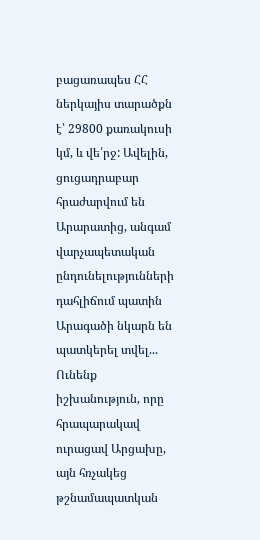բացառապես ՀՀ ներկայիս տարածքն է՝ 29800 քառակուսի կմ, և վե՛րջ: Ավելին, ցուցադրաբար հրաժարվում են Արարատից, անգամ վարչապետական ընդունելությունների դահլիճում պատին Արագածի նկարն են պատկերել տվել... Ունենք իշխանություն, որը հրապարակավ ուրացավ Արցախը, այն հռչակեց թշնամապատկան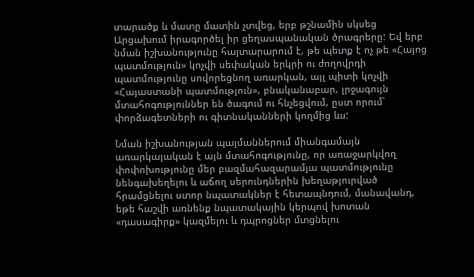տարածք և մատը մատին չտվեց, երբ թշնամին սկսեց Արցախում իրագործել իր ցեղասպանական ծրագրերը: Եվ երբ նման իշխանությունը հայտարարում է, թե պետք է ոչ թե «Հայոց պատմություն» կոչվի սեփական երկրի ու ժողովրդի պատմությունը սովորեցնող առարկան, այլ պիտի կոչվի «Հայաստանի պատմություն», բնականաբար, լրջագույն մտահոգություններ են ծագում ու հնչեցվում, ըստ որում՝ փորձագետների ու գիտնականների կողմից ևս:

Նման իշխանության պայմաններում միանգամայն առարկայական է այն մտահոգությունը, որ առաջարկվող փոփոխությունը մեր բազմահազարամյա պատմությունը նենգախեղելու և աճող սերունդներին խեղաթյուրված հրամցնելու ստոր նպատակներ է հետապնդում, մանավանդ, եթե հաշվի առնենք նպատակային կերպով խոտան «դասագիրք» կազմելու և դպրոցներ մտցնելու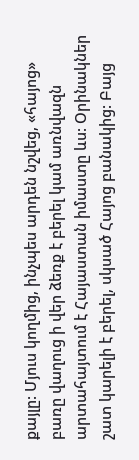քայլը: Մյուս կողմից, ինչպես արդեն նշվեց, «հայոց» բառը վաղուց ի վեր ձեռք է բերել կամ առնվազն արտահայտում է Հայաստան իմաստը ևս: Օրինակներ շատ կարելի է բերել, սկսած Հայոց բանակից: Բայց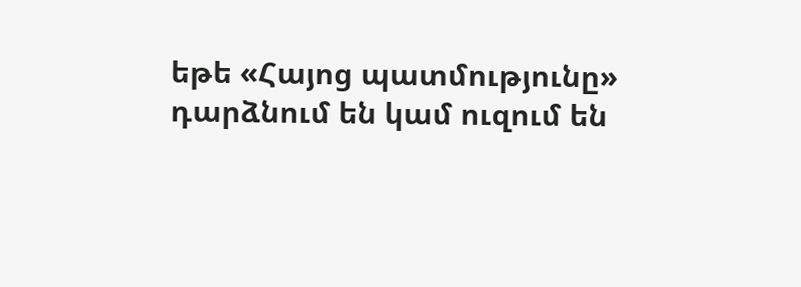եթե «Հայոց պատմությունը» դարձնում են կամ ուզում են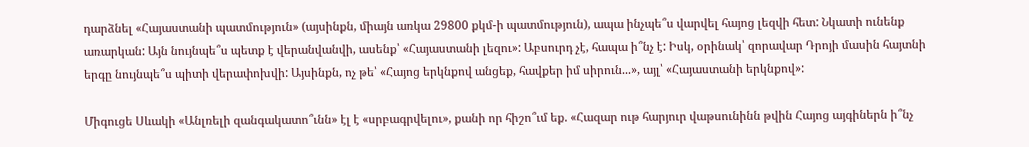դարձնել «Հայաստանի պատմություն» (այսինքն, միայն առկա 29800 քկմ-ի պատմություն), ապա ինչպե՞ս վարվել հայոց լեզվի հետ: Նկատի ունենք առարկան: Այն նույնպե՞ս պետք է վերանվանվի, ասենք՝ «Հայաստանի լեզու»: Աբսուրդ չէ, հապա ի՞նչ է: Իսկ, օրինակ՝ զորավար Դրոյի մասին հայտնի երգը նույնպե՞ս պիտի վերափոխվի: Այսինքն, ոչ թե՝ «Հայոց երկնքով անցեք, հավքեր իմ սիրուն...», այլ՝ «Հայաստանի երկնքով»:

Միգուցե Սևակի «Անլռելի զանգակատո՞ւնն» էլ է «սրբագրվելու», քանի որ հիշո՞ւմ եք. «Հազար ութ հարյուր վաթսունինն թվին Հայոց այգիներն ի՞նչ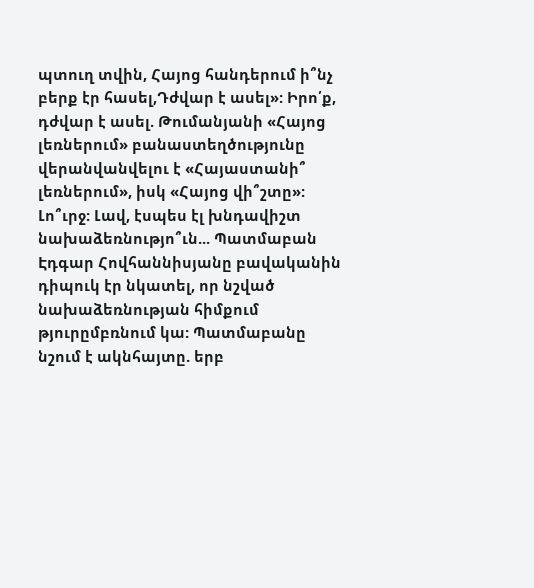պտուղ տվին, Հայոց հանդերում ի՞նչ բերք էր հասել,Դժվար է ասել»: Իրո՛ք, դժվար է ասել. Թումանյանի «Հայոց լեռներում» բանաստեղծությունը վերանվանվելու է «Հայաստանի՞ լեռներում», իսկ «Հայոց վի՞շտը»: Լո՞ւրջ: Լավ, էսպես էլ խնդավիշտ նախաձեռնությո՞ւն... Պատմաբան Էդգար Հովհաննիսյանը բավականին դիպուկ էր նկատել, որ նշված նախաձեռնության հիմքում թյուրըմբռնում կա: Պատմաբանը նշում է ակնհայտը. երբ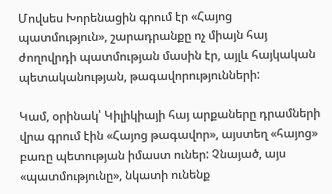Մովսես Խորենացին գրում էր «Հայոց պատմություն», շարադրանքը ոչ միայն հայ ժողովրդի պատմության մասին էր, այլև հայկական պետականության, թագավորությունների:

Կամ, օրինակ՝ Կիլիկիայի հայ արքաները դրամների վրա գրում էին «Հայոց թագավոր», այստեղ «հայոց» բառը պետության իմաստ ուներ: Չնայած, այս «պատմությունը», նկատի ունենք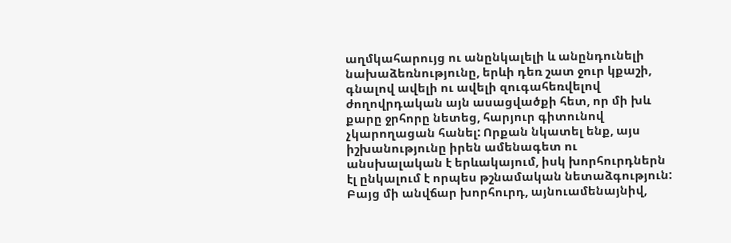աղմկահարույց ու անընկալելի և անընդունելի նախաձեռնությունը, երևի դեռ շատ ջուր կքաշի, գնալով ավելի ու ավելի զուգահեռվելով ժողովրդական այն ասացվածքի հետ, որ մի խև քարը ջրհորը նետեց, հարյուր գիտունով չկարողացան հանել: Որքան նկատել ենք, այս իշխանությունը իրեն ամենագետ ու անսխալական է երևակայում, իսկ խորհուրդներն էլ ընկալում է որպես թշնամական նետաձգություն: Բայց մի անվճար խորհուրդ, այնուամենայնիվ,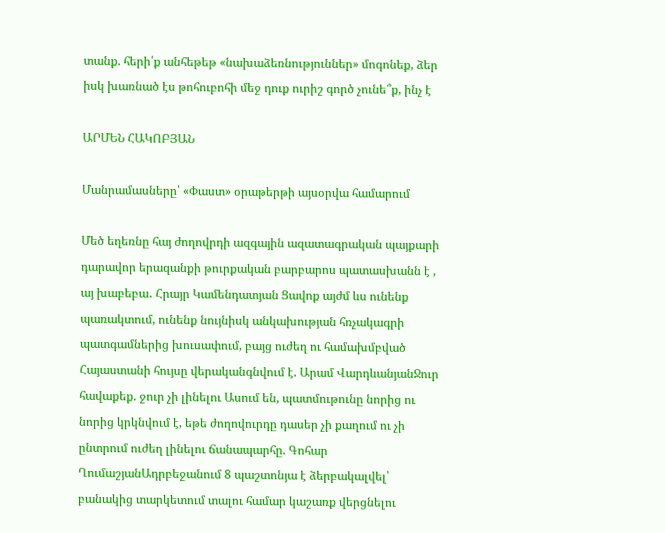տանք. հերի՛ք անհեթեթ «նախաձեռնություններ» մոգոնեք, ձեր իսկ խառնած էս թոհուբոհի մեջ դուք ուրիշ գործ չունե՞ք, ինչ է

ԱՐՄԵՆ ՀԱԿՈԲՅԱՆ

Մանրամասները՝ «Փաստ» օրաթերթի այսօրվա համարում

Մեծ եղեռնը հայ ժողովրդի ազգային ազատագրական պայքարի դարավոր երազանքի թուրքական բարբարոս պատասխանն է , այ խաբեբա․ Հրայր Կամենդատյան Ցավոք այժմ ևս ունենք պառակտում, ունենք նույնիսկ անկախության հռչակագրի պատգամներից խուսափում, բայց ուժեղ ու համախմբված Հայաստանի հույսը վերականգնվում է. Արամ ՎարդևանյանՋուր հավաքեք. ջուր չի լինելու Ասում են, պատմութունը նորից ու նորից կրկնվում է, եթե ժողովուրդը դասեր չի քաղում ու չի ընտրում ուժեղ լինելու ճանապարհը. Գոհար ՂումաշյանԱդրբեջանում 8 պաշտոնյա է ձերբակալվել՝ բանակից տարկետում տալու համար կաշառք վերցնելու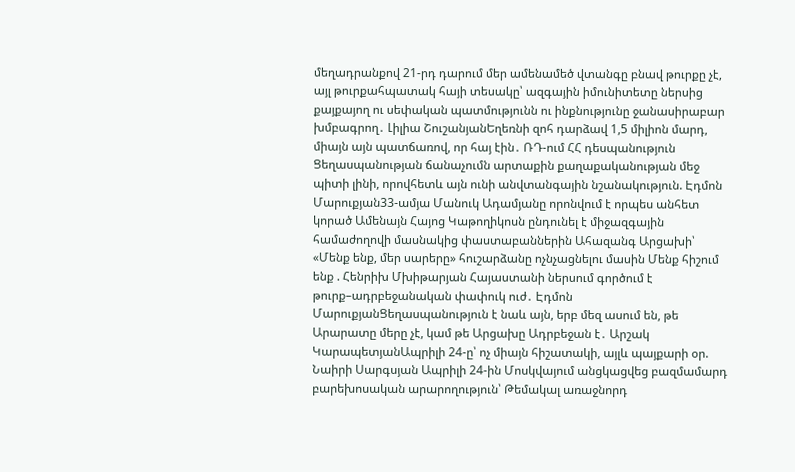մեղադրանքով 21-րդ դարում մեր ամենամեծ վտանգը բնավ թուրքը չէ, այլ թուրքահպատակ հայի տեսակը՝ ազգային իմունիտետը ներսից քայքայող ու սեփական պատմությունն ու ինքնությունը ջանասիրաբար խմբագրող․ Լիլիա ՇուշանյանԵղեռնի զոհ դարձավ 1,5 միլիոն մարդ, միայն այն պատճառով, որ հայ էին․ ՌԴ-ում ՀՀ դեսպանություն Ցեղասպանության ճանաչումն արտաքին քաղաքականության մեջ պիտի լինի, որովհետև այն ունի անվտանգային նշանակություն. Էդմոն Մարուքյան33-ամյա Մանուկ Ադամյանը որոնվում է որպես անհետ կորած Ամենայն Հայոց Կաթողիկոսն ընդունել է միջազգային համաժողովի մասնակից փաստաբաններին Ահազանգ Արցախի՝ «Մենք ենք, մեր սարերը» հուշարձանը ոչնչացնելու մասին Մենք հիշում ենք . Հենրիխ Մխիթարյան Հայաստանի ներսում գործում է թուրք–ադրբեջանական փափուկ ուժ․ Էդմոն ՄարուքյանՑեղասպանություն է նաև այն, երբ մեզ ասում են, թե Արարատը մերը չէ, կամ թե Արցախը Ադրբեջան է․ Արշակ ԿարապետյանԱպրիլի 24-ը՝ ոչ միայն հիշատակի, այլև պայքարի օր. Նաիրի Սարգսյան Ապրիլի 24-ին Մոսկվայում անցկացվեց բազմամարդ բարեխոսական արարողություն՝ Թեմակալ առաջնորդ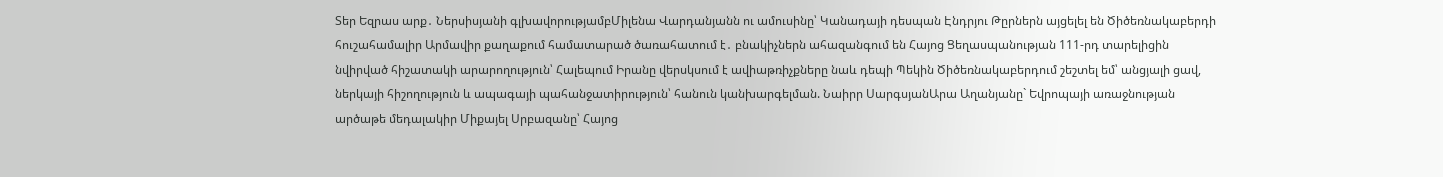Տեր Եզրաս արք․ Ներսիսյանի գլխավորությամբՄիլենա Վարդանյանն ու ամուսինը՝ Կանադայի դեսպան Էնդրյու Թըրներն այցելել են Ծիծեռնակաբերդի հուշահամալիր Արմավիր քաղաքում համատարած ծառահատում է․ բնակիչներն ահազանգում են Հայոց Ցեղասպանության 111-րդ տարելիցին նվիրված հիշատակի արարողություն՝ Հալեպում Իրանը վերսկսում է ավիաթռիչքները նաև դեպի Պեկին Ծիծեռնակաբերդում շեշտել եմ՝ անցյալի ցավ, ներկայի հիշողություն և ապագայի պահանջատիրություն՝ հանուն կանխարգելման. Նաիրր ՍարգսյանԱրա Աղանյանը` Եվրոպայի առաջնության արծաթե մեդալակիր Միքայել Սրբազանը՝ Հայոց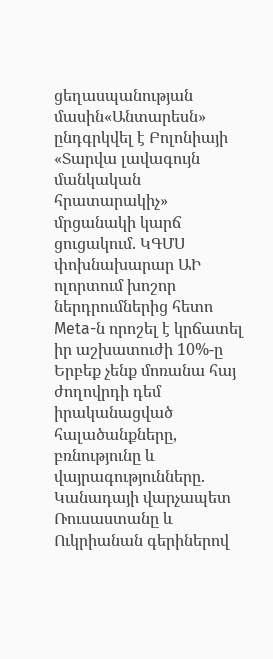ցեղասպանության մասին«Անտարեսն» ընդգրկվել է Բոլոնիայի «Տարվա լավագույն մանկական հրատարակիչ» մրցանակի կարճ ցուցակում. ԿԳՄՍ փոխնախարար ԱԻ ոլորտում խոշոր ներդրումներից հետո Meta-ն որոշել է կրճատել իր աշխատուժի 10%-ը Երբեք չենք մոռանա հայ ժողովրդի դեմ իրականացված հալածանքները, բռնությունը և վայրագությունները. Կանադայի վարչապետ Ռուսաստանը և Ուկրիանան գերիներով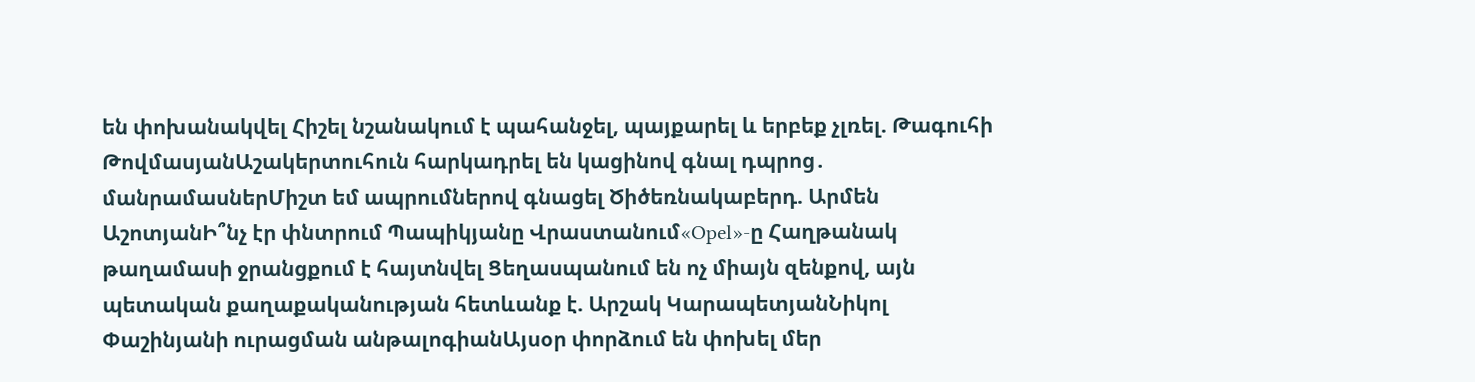են փոխանակվել Հիշել նշանակում է պահանջել, պայքարել և երբեք չլռել. Թագուհի ԹովմասյանԱշակերտուհուն հարկադրել են կացինով գնալ դպրոց․ մանրամասներՄիշտ եմ ապրումներով գնացել Ծիծեռնակաբերդ. Արմեն ԱշոտյանԻ՞նչ էր փնտրում Պապիկյանը Վրաստանում«Opel»-ը Հաղթանակ թաղամասի ջրանցքում է հայտնվել Ցեղասպանում են ոչ միայն զենքով, այն պետական քաղաքականության հետևանք է. Արշակ ԿարապետյանՆիկոլ Փաշինյանի ուրացման անթալոգիանԱյսօր փորձում են փոխել մեր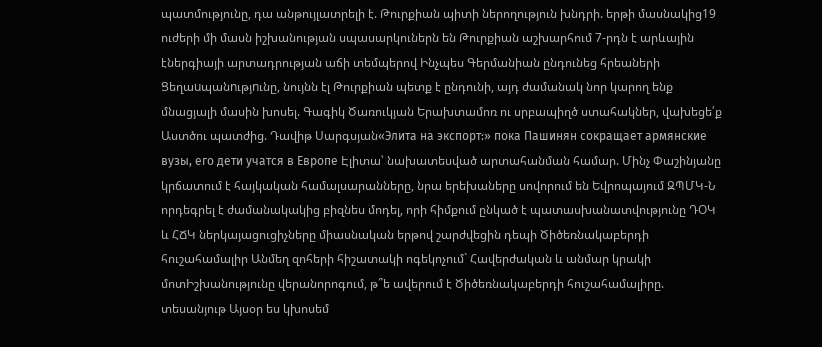պատմությունը, դա անթույլատրելի է. Թուրքիան պիտի ներողություն խնդրի. երթի մասնակից19 ուժերի մի մասն իշխանության սպասարկուներն են Թուրքիան աշխարհում 7-րդն է արևային էներգիայի արտադրության աճի տեմպերով Ինչպես Գերմանիան ընդունեց հրեաների Ցեղաuպանnւթյnւնը, նույնն էլ Թուրքիան պետք է ընդունի, այդ ժամանակ նոր կարող ենք մնացյալի մասին խոսել. Գագիկ Ծառուկյան Երախտամոռ ու սրբապիղծ ստահակներ, վախեցե՛ք Աստծու պատժից. Դավիթ Սարգսյան«Элита на экспорт:» пока Пашинян сокращает армянские вузы, его дети учатся в Европе Էլիտա՝ նախատեսված արտահանման համար. Մինչ Փաշինյանը կրճատում է հայկական համալսարանները, նրա երեխաները սովորում են Եվրոպայում ԶՊՄԿ-Ն որդեգրել է ժամանակակից բիզնես մոդել, որի հիմքում ընկած է պատասխանատվությունը ԴՕԿ և ՀՃԿ ներկայացուցիչները միասնական երթով շարժվեցին դեպի Ծիծեռնակաբերդի հուշահամալիր Անմեղ զոհերի հիշատակի ոգեկոչում` Հավերժական և անմար կրակի մոտԻշխանությունը վերանորոգում, թ՞ե ավերում է Ծիծեռնակաբերդի հուշահամալիրը. տեսանյութ Այսօր ես կխոսեմ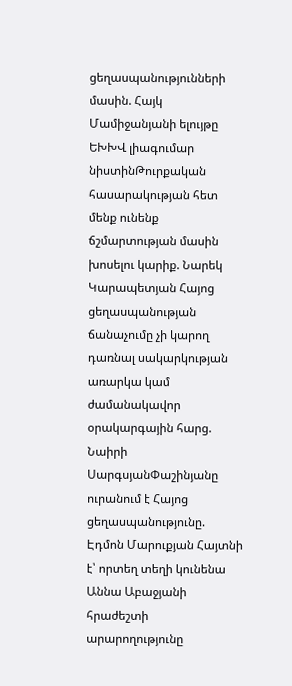ցեղասպանությունների մասին. Հայկ Մամիջանյանի ելույթը ԵԽԽՎ լիագումար նիստինԹուրքական հասարակության հետ մենք ունենք ճշմարտության մասին խոսելու կարիք. Նարեկ Կարապետյան Հայոց ցեղասպանության ճանաչումը չի կարող դառնալ սակարկության առարկա կամ ժամանակավոր օրակարգային հարց. Նաիրի ՍարգսյանՓաշինյանը ուրանում է Հայոց ցեղասպանությունը. Էդմոն Մարուքյան Հայտնի է՝ որտեղ տեղի կունենա Աննա Աբաջյանի հրաժեշտի արարողությունը